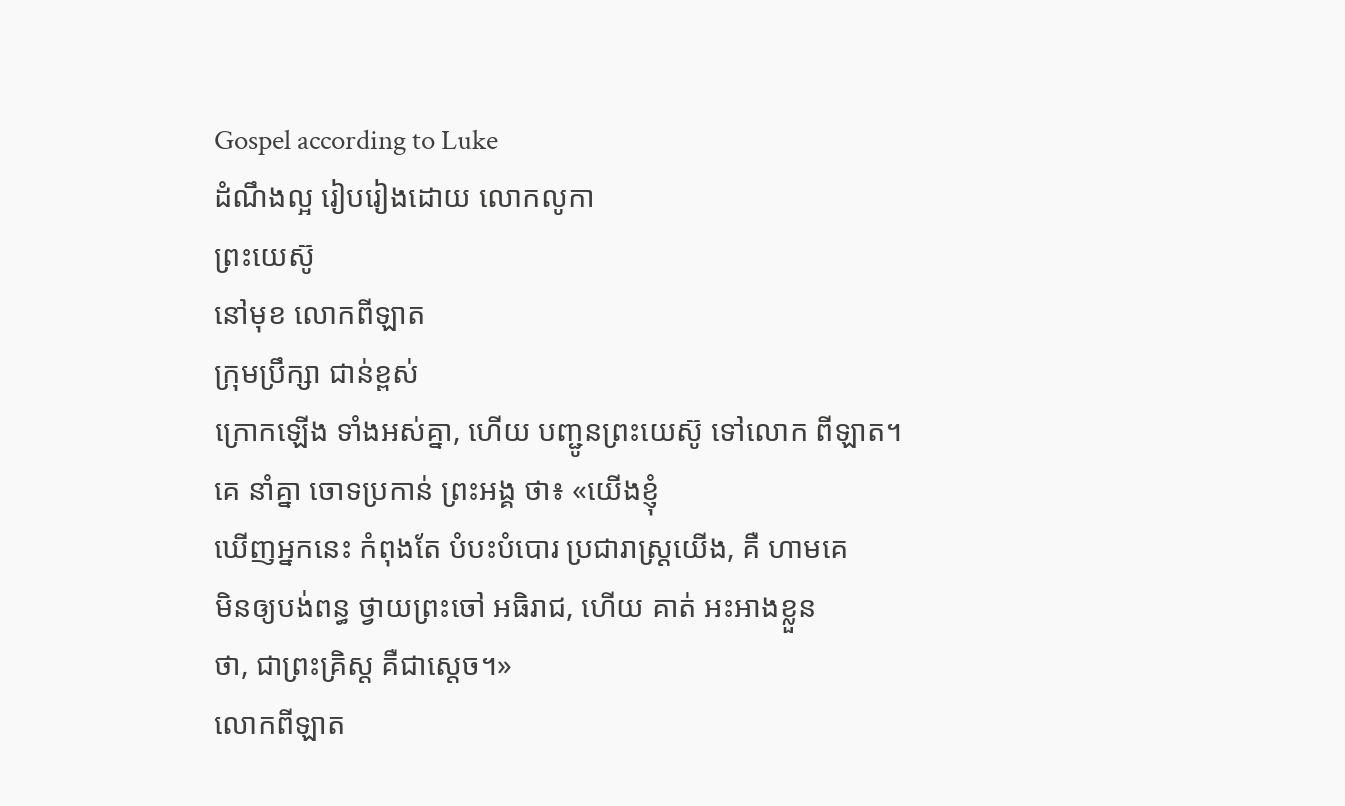Gospel according to Luke
ដំណឹងល្អ រៀបរៀងដោយ លោកលូកា
ព្រះយេស៊ូ
នៅមុខ លោកពីឡាត
ក្រុមប្រឹក្សា ជាន់ខ្ពស់
ក្រោកឡើង ទាំងអស់គ្នា, ហើយ បញ្ជូនព្រះយេស៊ូ ទៅលោក ពីឡាត។
គេ នាំគ្នា ចោទប្រកាន់ ព្រះអង្គ ថា៖ «យើងខ្ញុំ
ឃើញអ្នកនេះ កំពុងតែ បំបះបំបោរ ប្រជារាស្ត្រយើង, គឺ ហាមគេ
មិនឲ្យបង់ពន្ធ ថ្វាយព្រះចៅ អធិរាជ, ហើយ គាត់ អះអាងខ្លួន
ថា, ជាព្រះគ្រិស្ដ គឺជាស្ដេច។»
លោកពីឡាត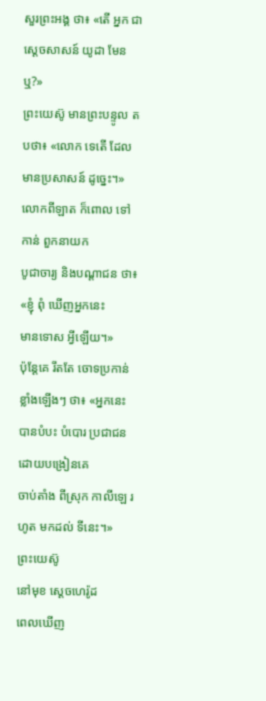សួរព្រះអង្គ ថា៖ «តើ អ្នក ជាស្ដេចសាសន៍ យូដា មែនឬ?»
ព្រះយេស៊ូ មានព្រះបន្ទូល តបថា៖ «លោក ទេតើ ដែលមានប្រសាសន៍ ដូច្នេះ។»
លោកពីឡាត ក៏ពោល ទៅកាន់ ពួកនាយក
បូជាចារ្យ និងបណ្ដាជន ថា៖ «ខ្ញុំ ពុំ ឃើញអ្នកនេះ
មានទោស អ្វីឡើយ។»
ប៉ុន្តែគេ រឹតតែ ចោទប្រកាន់
ខ្លាំងឡើងៗ ថា៖ «អ្នកនេះ
បានបំបះ បំបោរ ប្រជាជន ដោយបង្រៀនគេ
ចាប់តាំង ពីស្រុក កាលីឡេ រហូត មកដល់ ទីនេះ។»
ព្រះយេស៊ូ
នៅមុខ ស្ដេចហេរ៉ូដ
ពេលឃើញ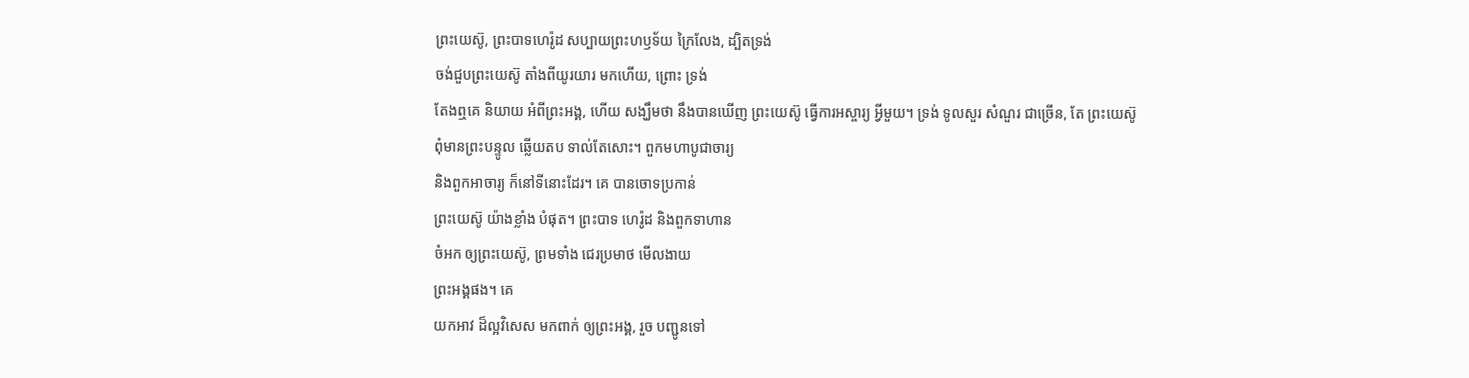ព្រះយេស៊ូ, ព្រះបាទហេរ៉ូដ សប្បាយព្រះហឫទ័យ ក្រៃលែង, ដ្បិតទ្រង់
ចង់ជួបព្រះយេស៊ូ តាំងពីយូរយារ មកហើយ, ព្រោះ ទ្រង់
តែងឮគេ និយាយ អំពីព្រះអង្គ, ហើយ សង្ឃឹមថា នឹងបានឃើញ ព្រះយេស៊ូ ធ្វើការអស្ចារ្យ អ្វីមួយ។ ទ្រង់ ទូលសួរ សំណួរ ជាច្រើន, តែ ព្រះយេស៊ូ
ពុំមានព្រះបន្ទូល ឆ្លើយតប ទាល់តែសោះ។ ពួកមហាបូជាចារ្យ
និងពួកអាចារ្យ ក៏នៅទីនោះដែរ។ គេ បានចោទប្រកាន់
ព្រះយេស៊ូ យ៉ាងខ្លាំង បំផុត។ ព្រះបាទ ហេរ៉ូដ និងពួកទាហាន
ចំអក ឲ្យព្រះយេស៊ូ, ព្រមទាំង ជេរប្រមាថ មើលងាយ
ព្រះអង្គផង។ គេ
យកអាវ ដ៏ល្អវិសេស មកពាក់ ឲ្យព្រះអង្គ, រួច បញ្ជូនទៅ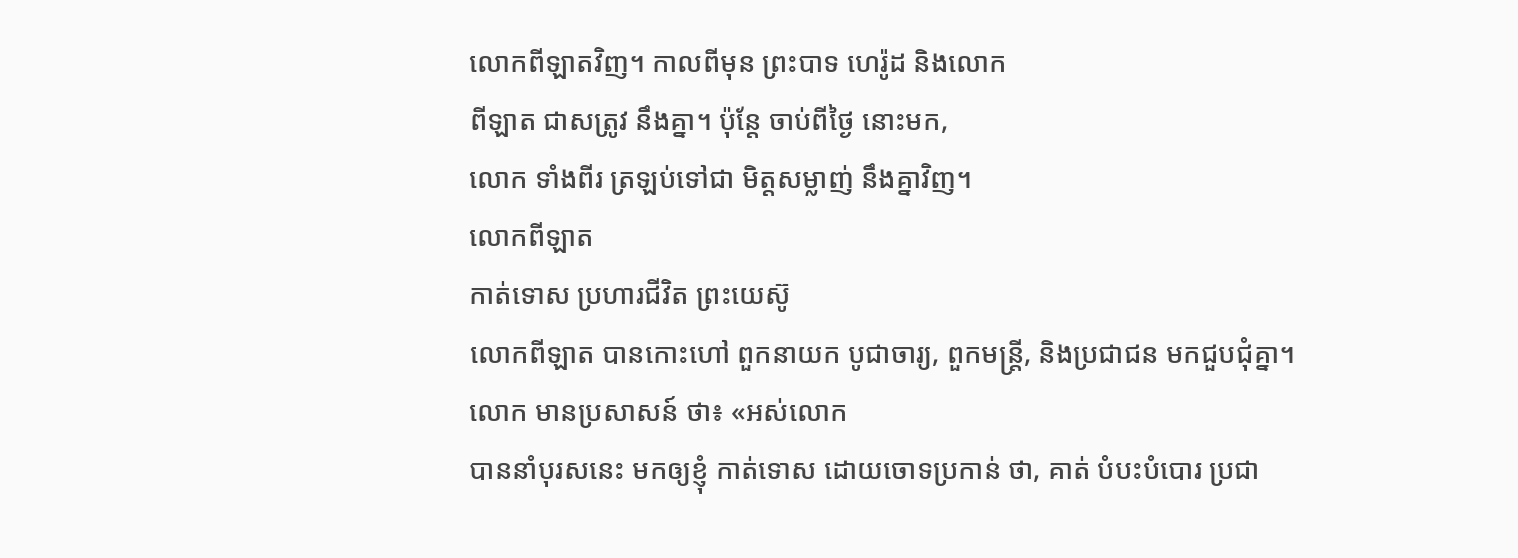លោកពីឡាតវិញ។ កាលពីមុន ព្រះបាទ ហេរ៉ូដ និងលោក
ពីឡាត ជាសត្រូវ នឹងគ្នា។ ប៉ុន្តែ ចាប់ពីថ្ងៃ នោះមក,
លោក ទាំងពីរ ត្រឡប់ទៅជា មិត្តសម្លាញ់ នឹងគ្នាវិញ។
លោកពីឡាត
កាត់ទោស ប្រហារជីវិត ព្រះយេស៊ូ
លោកពីឡាត បានកោះហៅ ពួកនាយក បូជាចារ្យ, ពួកមន្ត្រី, និងប្រជាជន មកជួបជុំគ្នា។
លោក មានប្រសាសន៍ ថា៖ «អស់លោក
បាននាំបុរសនេះ មកឲ្យខ្ញុំ កាត់ទោស ដោយចោទប្រកាន់ ថា, គាត់ បំបះបំបោរ ប្រជា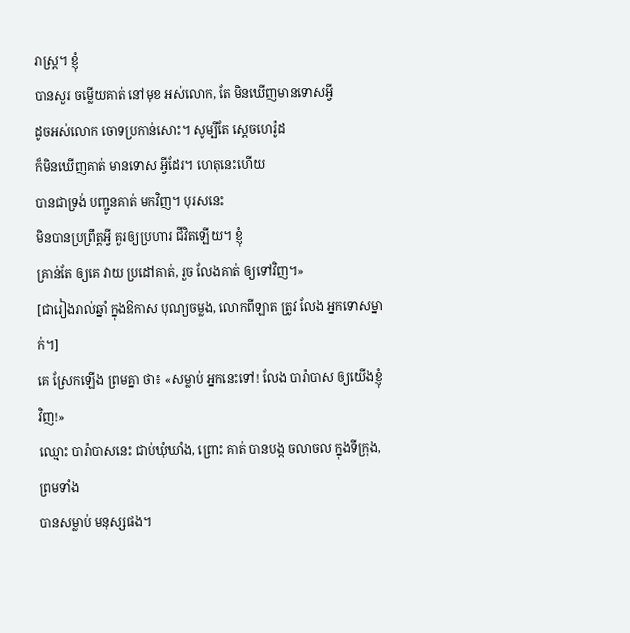រាស្ត្រ។ ខ្ញុំ
បានសួរ ចម្លើយគាត់ នៅមុខ អស់លោក, តែ មិនឃើញមានទោសអ្វី
ដូចអស់លោក ចោទប្រកាន់សោះ។ សូម្បីតែ ស្ដេចហេរ៉ូដ
ក៏មិនឃើញគាត់ មានទោស អ្វីដែរ។ ហេតុនេះហើយ
បានជាទ្រង់ បញ្ជូនគាត់ មកវិញ។ បុរសនេះ
មិនបានប្រព្រឹត្តអ្វី គួរឲ្យប្រហារ ជីវិតឡើយ។ ខ្ញុំ
គ្រាន់តែ ឲ្យគេ វាយ ប្រដៅគាត់, រួច លែងគាត់ ឲ្យទៅវិញ។»
[ជារៀងរាល់ឆ្នាំ ក្នុងឱកាស បុណ្យចម្លង, លោកពីឡាត ត្រូវ លែង អ្នកទោសម្នាក់។]
គេ ស្រែកឡើង ព្រមគ្នា ថា៖ «សម្លាប់ អ្នកនេះទៅ! លែង បារ៉ាបាស ឲ្យយើងខ្ញុំវិញ!»
ឈ្មោះ បារ៉ាបាសនេះ ជាប់ឃុំឃាំង, ព្រោះ គាត់ បានបង្ក ចលាចល ក្នុងទីក្រុង, ព្រមទាំង
បានសម្លាប់ មនុស្សផង។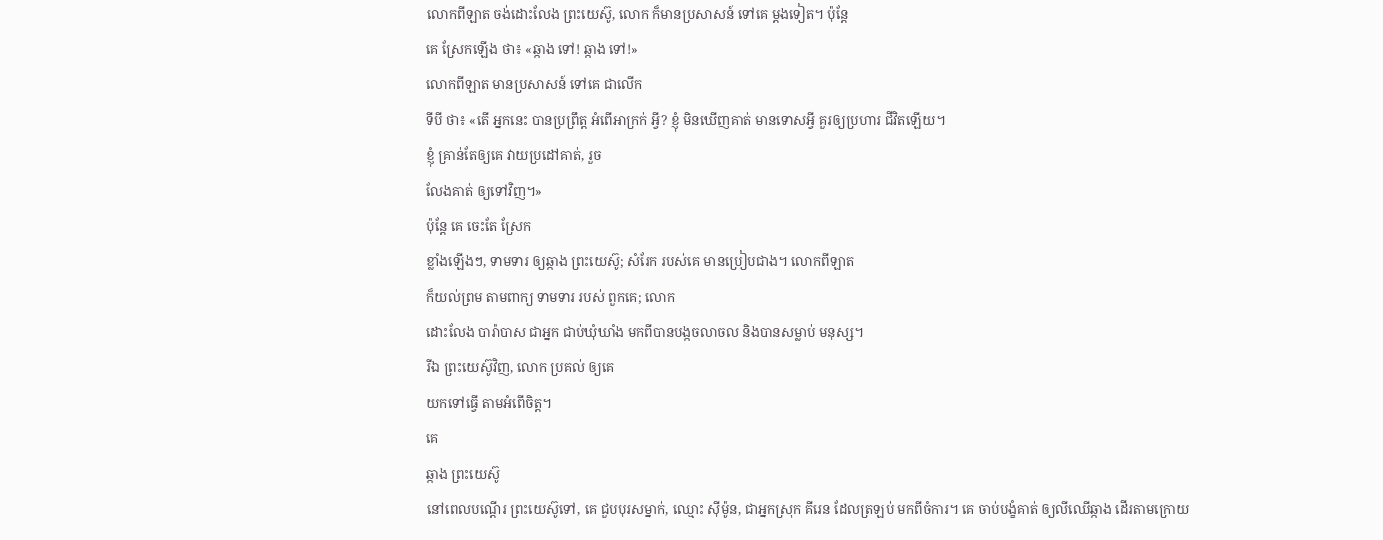លោកពីឡាត ចង់ដោះលែង ព្រះយេស៊ូ, លោក ក៏មានប្រសាសន៍ ទៅគេ ម្ដងទៀត។ ប៉ុន្តែ
គេ ស្រែកឡើង ថា៖ «ឆ្កាង ទៅ! ឆ្កាង ទៅ!»
លោកពីឡាត មានប្រសាសន៍ ទៅគេ ជាលើក
ទីបី ថា៖ «តើ អ្នកនេះ បានប្រព្រឹត្ត អំពើអាក្រក់ អ្វី? ខ្ញុំ មិនឃើញគាត់ មានទោសអ្វី គួរឲ្យប្រហារ ជីវិតឡើយ។
ខ្ញុំ គ្រាន់តែឲ្យគេ វាយប្រដៅគាត់, រួច
លែងគាត់ ឲ្យទៅវិញ។»
ប៉ុន្តែ គេ ចេះតែ ស្រែក
ខ្លាំងឡើងៗ, ទាមទារ ឲ្យឆ្កាង ព្រះយេស៊ូ; សំរែក របស់គេ មានប្រៀបជាង។ លោកពីឡាត
ក៏យល់ព្រម តាមពាក្យ ទាមទារ របស់ ពួកគេ; លោក
ដោះលែង បារ៉ាបាស ជាអ្នក ជាប់ឃុំឃាំង មកពីបានបង្កចលាចល និងបានសម្លាប់ មនុស្ស។
រីឯ ព្រះយេស៊ូវិញ, លោក ប្រគល់ ឲ្យគេ
យកទៅធ្វើ តាមអំពើចិត្ត។
គេ
ឆ្កាង ព្រះយេស៊ូ
នៅពេលបណ្ដើរ ព្រះយេស៊ូទៅ, គេ ជួបបុរសម្នាក់, ឈ្មោះ ស៊ីម៉ូន, ជាអ្នកស្រុក គីរេន ដែលត្រឡប់ មកពីចំការ។ គេ ចាប់បង្ខំគាត់ ឲ្យលីឈើឆ្កាង ដើរតាមក្រោយ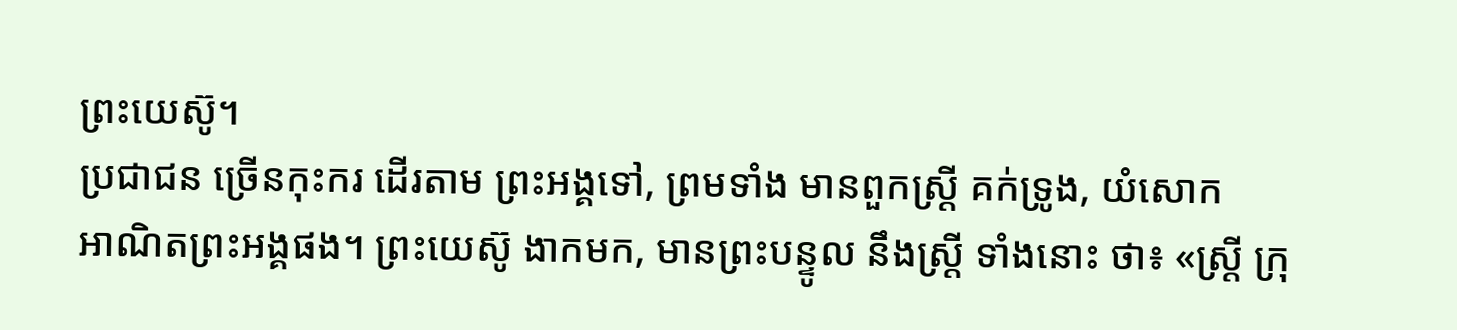ព្រះយេស៊ូ។
ប្រជាជន ច្រើនកុះករ ដើរតាម ព្រះអង្គទៅ, ព្រមទាំង មានពួកស្ត្រី គក់ទ្រូង, យំសោក
អាណិតព្រះអង្គផង។ ព្រះយេស៊ូ ងាកមក, មានព្រះបន្ទូល នឹងស្ត្រី ទាំងនោះ ថា៖ «ស្ត្រី ក្រុ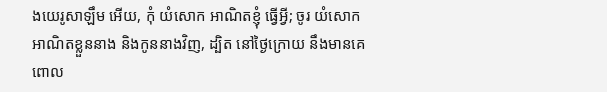ងយេរូសាឡឹម អើយ, កុំ យំសោក អាណិតខ្ញុំ ធ្វើអ្វី; ចូរ យំសោក
អាណិតខ្លួននាង និងកូននាងវិញ, ដ្បិត នៅថ្ងៃក្រោយ នឹងមានគេ
ពោល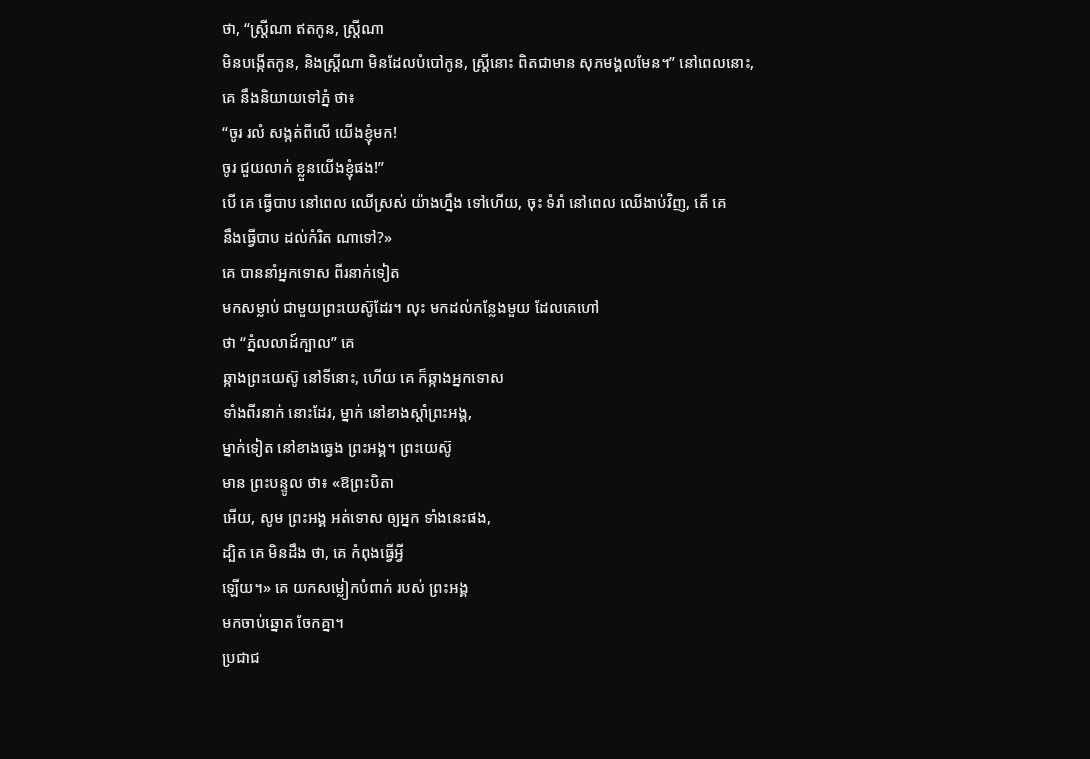ថា, “ស្ត្រីណា ឥតកូន, ស្ត្រីណា
មិនបង្កើតកូន, និងស្ត្រីណា មិនដែលបំបៅកូន, ស្ត្រីនោះ ពិតជាមាន សុភមង្គលមែន។” នៅពេលនោះ,
គេ នឹងនិយាយទៅភ្នំ ថា៖
“ចូរ រលំ សង្កត់ពីលើ យើងខ្ញុំមក!
ចូរ ជួយលាក់ ខ្លួនយើងខ្ញុំផង!”
បើ គេ ធ្វើបាប នៅពេល ឈើស្រស់ យ៉ាងហ្នឹង ទៅហើយ, ចុះ ទំរាំ នៅពេល ឈើងាប់វិញ, តើ គេ
នឹងធ្វើបាប ដល់កំរិត ណាទៅ?»
គេ បាននាំអ្នកទោស ពីរនាក់ទៀត
មកសម្លាប់ ជាមួយព្រះយេស៊ូដែរ។ លុះ មកដល់កន្លែងមួយ ដែលគេហៅ
ថា “ភ្នំលលាដ៍ក្បាល” គេ
ឆ្កាងព្រះយេស៊ូ នៅទីនោះ, ហើយ គេ ក៏ឆ្កាងអ្នកទោស
ទាំងពីរនាក់ នោះដែរ, ម្នាក់ នៅខាងស្ដាំព្រះអង្គ,
ម្នាក់ទៀត នៅខាងឆ្វេង ព្រះអង្គ។ ព្រះយេស៊ូ
មាន ព្រះបន្ទូល ថា៖ «ឱព្រះបិតា
អើយ, សូម ព្រះអង្គ អត់ទោស ឲ្យអ្នក ទាំងនេះផង,
ដ្បិត គេ មិនដឹង ថា, គេ កំពុងធ្វើអ្វី
ឡើយ។» គេ យកសម្លៀកបំពាក់ របស់ ព្រះអង្គ
មកចាប់ឆ្នោត ចែកគ្នា។
ប្រជាជ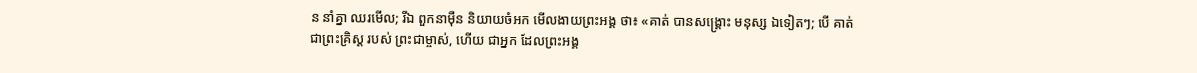ន នាំគ្នា ឈរមើល; រីឯ ពួកនាម៉ឺន និយាយចំអក មើលងាយព្រះអង្គ ថា៖ «គាត់ បានសង្គ្រោះ មនុស្ស ឯទៀតៗ; បើ គាត់
ជាព្រះគ្រិស្ដ របស់ ព្រះជាម្ចាស់, ហើយ ជាអ្នក ដែលព្រះអង្គ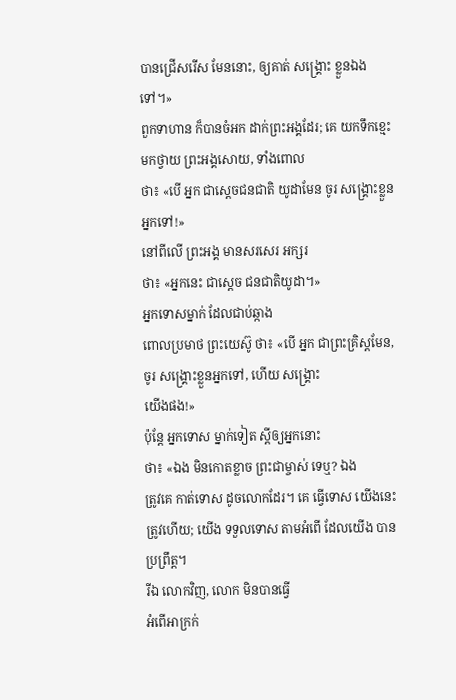បានជ្រើសរើស មែននោះ, ឲ្យគាត់ សង្គ្រោះ ខ្លួនឯងទៅ។»
ពួកទាហាន ក៏បានចំអក ដាក់ព្រះអង្គដែរ; គេ យកទឹកខ្មេះ មកថ្វាយ ព្រះអង្គសោយ, ទាំងពោល
ថា៖ «បើ អ្នក ជាស្ដេចជនជាតិ យូដាមែន ចូរ សង្គ្រោះខ្លួន
អ្នកទៅ!»
នៅពីលើ ព្រះអង្គ មានសរសេរ អក្សរ
ថា៖ «អ្នកនេះ ជាស្ដេច ជនជាតិយូដា។»
អ្នកទោសម្នាក់ ដែលជាប់ឆ្កាង
ពោលប្រមាថ ព្រះយេស៊ូ ថា៖ «បើ អ្នក ជាព្រះគ្រិស្ដមែន,
ចូរ សង្គ្រោះខ្លួនអ្នកទៅ, ហើយ សង្គ្រោះ
យើងផង!»
ប៉ុន្តែ អ្នកទោស ម្នាក់ទៀត ស្ដីឲ្យអ្នកនោះ
ថា៖ «ឯង មិនកោតខ្លាច ព្រះជាម្ចាស់ ទេឬ? ឯង
ត្រូវគេ កាត់ទោស ដូចលោកដែរ។ គេ ធ្វើទោស យើងនេះ
ត្រូវហើយ; យើង ទទួលទោស តាមអំពើ ដែលយើង បានប្រព្រឹត្ត។
រីឯ លោកវិញ, លោក មិនបានធ្វើ
អំពើអាក្រក់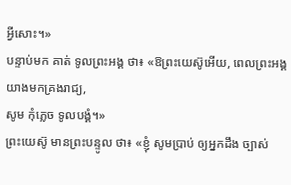អ្វីសោះ។»
បន្ទាប់មក គាត់ ទូលព្រះអង្គ ថា៖ «ឱព្រះយេស៊ូអើយ, ពេលព្រះអង្គ យាងមកគ្រងរាជ្យ,
សូម កុំភ្លេច ទូលបង្គំ។»
ព្រះយេស៊ូ មានព្រះបន្ទូល ថា៖ «ខ្ញុំ សូមប្រាប់ ឲ្យអ្នកដឹង ច្បាស់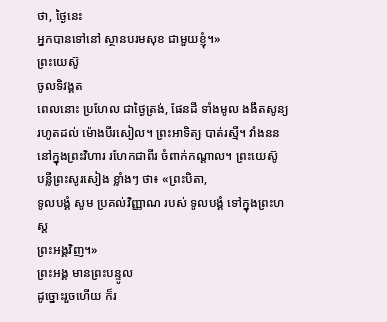ថា, ថ្ងៃនេះ
អ្នកបានទៅនៅ ស្ថានបរមសុខ ជាមួយខ្ញុំ។»
ព្រះយេស៊ូ
ចូលទិវង្គត
ពេលនោះ ប្រហែល ជាថ្ងៃត្រង់, ផែនដី ទាំងមូល ងងឹតសូន្យ រហូតដល់ ម៉ោងបីរសៀល។ ព្រះអាទិត្យ បាត់រស្មី។ វាំងនន
នៅក្នុងព្រះវិហារ រហែកជាពីរ ចំពាក់កណ្ដាល។ ព្រះយេស៊ូ
បន្លឺព្រះសូរសៀង ខ្លាំងៗ ថា៖ «ព្រះបិតា,
ទូលបង្គំ សូម ប្រគល់វិញ្ញាណ របស់ ទូលបង្គំ ទៅក្នុងព្រះហស្ដ
ព្រះអង្គវិញ។»
ព្រះអង្គ មានព្រះបន្ទូល
ដូច្នោះរួចហើយ ក៏រ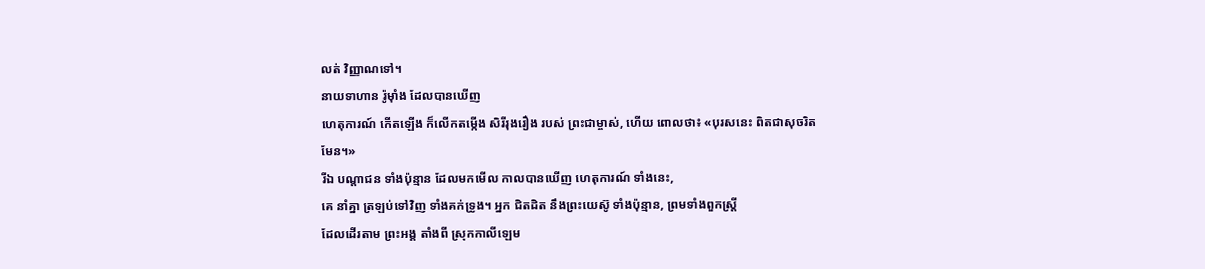លត់ វិញ្ញាណទៅ។
នាយទាហាន រ៉ូម៉ាំង ដែលបានឃើញ
ហេតុការណ៍ កើតឡើង ក៏លើកតម្កើង សិរីរុងរឿង របស់ ព្រះជាម្ចាស់, ហើយ ពោលថា៖ «បុរសនេះ ពិតជាសុចរិតមែន។»
រីឯ បណ្ដាជន ទាំងប៉ុន្មាន ដែលមកមើល កាលបានឃើញ ហេតុការណ៍ ទាំងនេះ,
គេ នាំគ្នា ត្រឡប់ទៅវិញ ទាំងគក់ទ្រូង។ អ្នក ជិតដិត នឹងព្រះយេស៊ូ ទាំងប៉ុន្មាន, ព្រមទាំងពួកស្ត្រី
ដែលដើរតាម ព្រះអង្គ តាំងពី ស្រុកកាលីឡេម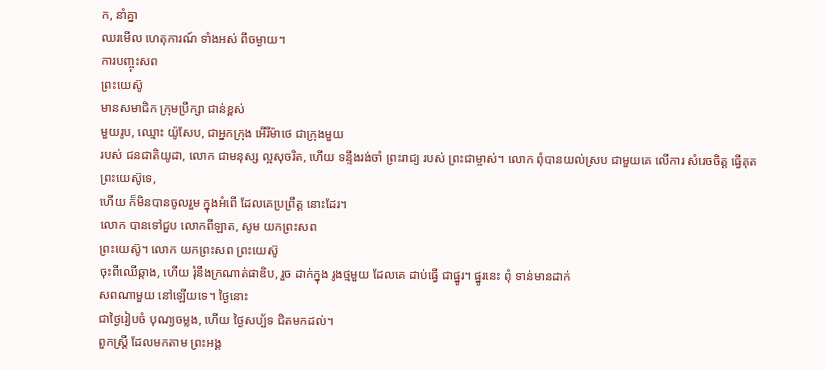ក, នាំគ្នា
ឈរមើល ហេតុការណ៍ ទាំងអស់ ពីចម្ងាយ។
ការបញ្ចុះសព
ព្រះយេស៊ូ
មានសមាជិក ក្រុមប្រឹក្សា ជាន់ខ្ពស់
មួយរូប, ឈ្មោះ យ៉ូសែប, ជាអ្នកក្រុង អើរីម៉ាថេ ជាក្រុងមួយ
របស់ ជនជាតិយូដា, លោក ជាមនុស្ស ល្អសុចរិត, ហើយ ទន្ទឹងរង់ចាំ ព្រះរាជ្យ របស់ ព្រះជាម្ចាស់។ លោក ពុំបានយល់ស្រប ជាមួយគេ លើការ សំរេចចិត្ត ធ្វើគុត ព្រះយេស៊ូទេ,
ហើយ ក៏មិនបានចូលរួម ក្នុងអំពើ ដែលគេប្រព្រឹត្ត នោះដែរ។
លោក បានទៅជួប លោកពីឡាត, សូម យកព្រះសព
ព្រះយេស៊ូ។ លោក យកព្រះសព ព្រះយេស៊ូ
ចុះពីឈើឆ្កាង, ហើយ រុំនឹងក្រណាត់ផាឌិប, រួច ដាក់ក្នុង រូងថ្មមួយ ដែលគេ ដាប់ធ្វើ ជាផ្នូរ។ ផ្នូរនេះ ពុំ ទាន់មានដាក់
សពណាមួយ នៅឡើយទេ។ ថ្ងៃនោះ
ជាថ្ងៃរៀបចំ បុណ្យចម្លង, ហើយ ថ្ងៃសប្ប័ទ ជិតមកដល់។
ពួកស្ត្រី ដែលមកតាម ព្រះអង្គ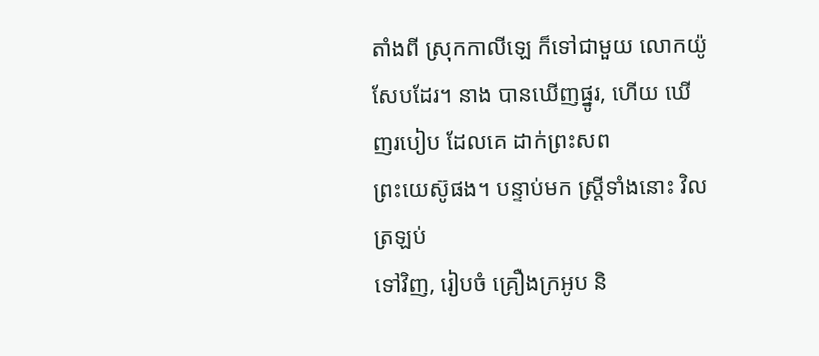តាំងពី ស្រុកកាលីឡេ ក៏ទៅជាមួយ លោកយ៉ូសែបដែរ។ នាង បានឃើញផ្នូរ, ហើយ ឃើញរបៀប ដែលគេ ដាក់ព្រះសព
ព្រះយេស៊ូផង។ បន្ទាប់មក ស្ត្រីទាំងនោះ វិលត្រឡប់
ទៅវិញ, រៀបចំ គ្រឿងក្រអូប និ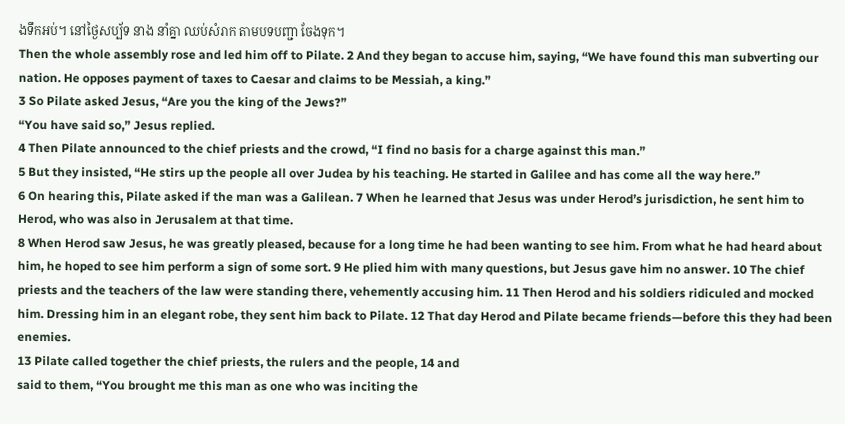ងទឹកអប់។ នៅថ្ងៃសប្ប័ទ នាង នាំគ្នា ឈប់សំរាក តាមបទបញ្ជា ចែងទុក។
Then the whole assembly rose and led him off to Pilate. 2 And they began to accuse him, saying, “We have found this man subverting our nation. He opposes payment of taxes to Caesar and claims to be Messiah, a king.”
3 So Pilate asked Jesus, “Are you the king of the Jews?”
“You have said so,” Jesus replied.
4 Then Pilate announced to the chief priests and the crowd, “I find no basis for a charge against this man.”
5 But they insisted, “He stirs up the people all over Judea by his teaching. He started in Galilee and has come all the way here.”
6 On hearing this, Pilate asked if the man was a Galilean. 7 When he learned that Jesus was under Herod’s jurisdiction, he sent him to Herod, who was also in Jerusalem at that time.
8 When Herod saw Jesus, he was greatly pleased, because for a long time he had been wanting to see him. From what he had heard about him, he hoped to see him perform a sign of some sort. 9 He plied him with many questions, but Jesus gave him no answer. 10 The chief priests and the teachers of the law were standing there, vehemently accusing him. 11 Then Herod and his soldiers ridiculed and mocked him. Dressing him in an elegant robe, they sent him back to Pilate. 12 That day Herod and Pilate became friends—before this they had been enemies.
13 Pilate called together the chief priests, the rulers and the people, 14 and
said to them, “You brought me this man as one who was inciting the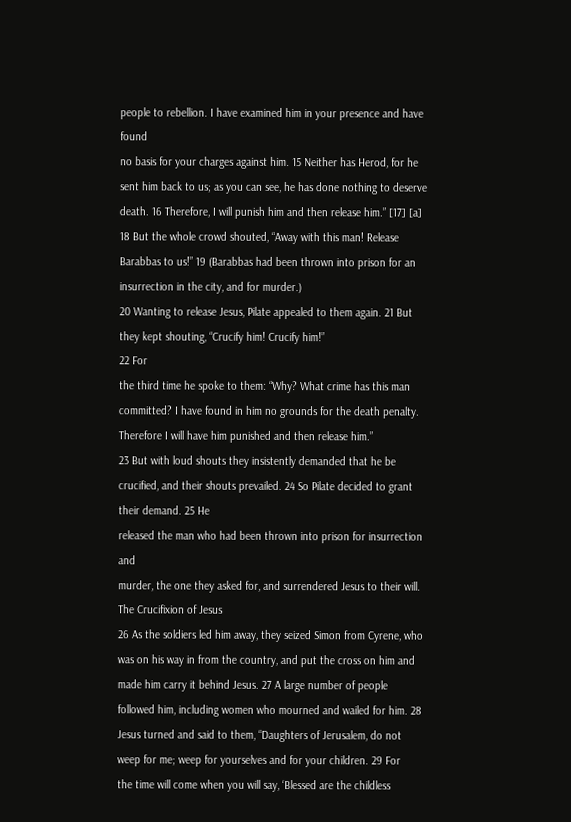people to rebellion. I have examined him in your presence and have found
no basis for your charges against him. 15 Neither has Herod, for he sent him back to us; as you can see, he has done nothing to deserve death. 16 Therefore, I will punish him and then release him.” [17] [a]
18 But the whole crowd shouted, “Away with this man! Release Barabbas to us!” 19 (Barabbas had been thrown into prison for an insurrection in the city, and for murder.)
20 Wanting to release Jesus, Pilate appealed to them again. 21 But they kept shouting, “Crucify him! Crucify him!”
22 For
the third time he spoke to them: “Why? What crime has this man
committed? I have found in him no grounds for the death penalty.
Therefore I will have him punished and then release him.”
23 But with loud shouts they insistently demanded that he be crucified, and their shouts prevailed. 24 So Pilate decided to grant their demand. 25 He
released the man who had been thrown into prison for insurrection and
murder, the one they asked for, and surrendered Jesus to their will.
The Crucifixion of Jesus
26 As the soldiers led him away, they seized Simon from Cyrene, who was on his way in from the country, and put the cross on him and made him carry it behind Jesus. 27 A large number of people followed him, including women who mourned and wailed for him. 28 Jesus turned and said to them, “Daughters of Jerusalem, do not weep for me; weep for yourselves and for your children. 29 For
the time will come when you will say, ‘Blessed are the childless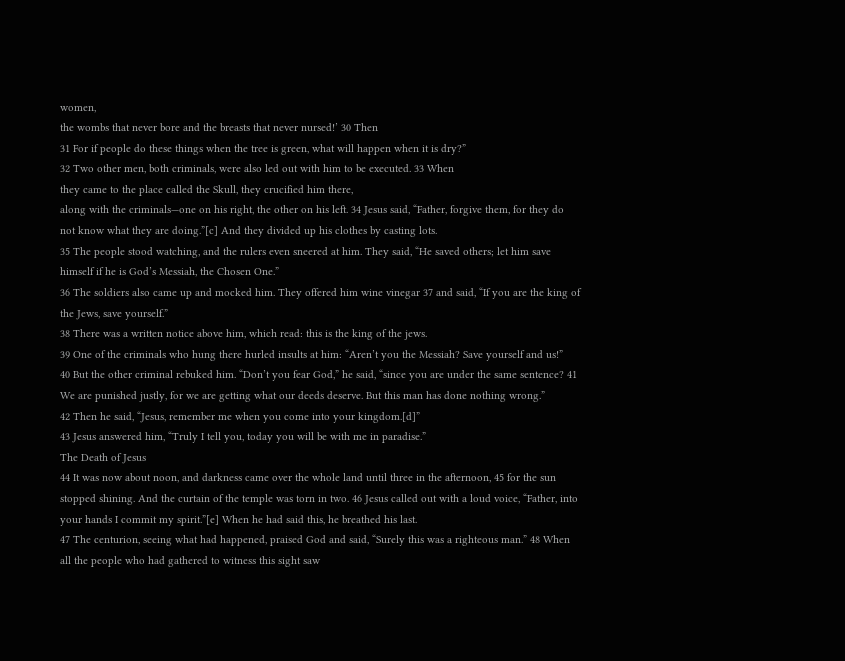women,
the wombs that never bore and the breasts that never nursed!’ 30 Then
31 For if people do these things when the tree is green, what will happen when it is dry?”
32 Two other men, both criminals, were also led out with him to be executed. 33 When
they came to the place called the Skull, they crucified him there,
along with the criminals—one on his right, the other on his left. 34 Jesus said, “Father, forgive them, for they do not know what they are doing.”[c] And they divided up his clothes by casting lots.
35 The people stood watching, and the rulers even sneered at him. They said, “He saved others; let him save himself if he is God’s Messiah, the Chosen One.”
36 The soldiers also came up and mocked him. They offered him wine vinegar 37 and said, “If you are the king of the Jews, save yourself.”
38 There was a written notice above him, which read: this is the king of the jews.
39 One of the criminals who hung there hurled insults at him: “Aren’t you the Messiah? Save yourself and us!”
40 But the other criminal rebuked him. “Don’t you fear God,” he said, “since you are under the same sentence? 41 We are punished justly, for we are getting what our deeds deserve. But this man has done nothing wrong.”
42 Then he said, “Jesus, remember me when you come into your kingdom.[d]”
43 Jesus answered him, “Truly I tell you, today you will be with me in paradise.”
The Death of Jesus
44 It was now about noon, and darkness came over the whole land until three in the afternoon, 45 for the sun stopped shining. And the curtain of the temple was torn in two. 46 Jesus called out with a loud voice, “Father, into your hands I commit my spirit.”[e] When he had said this, he breathed his last.
47 The centurion, seeing what had happened, praised God and said, “Surely this was a righteous man.” 48 When all the people who had gathered to witness this sight saw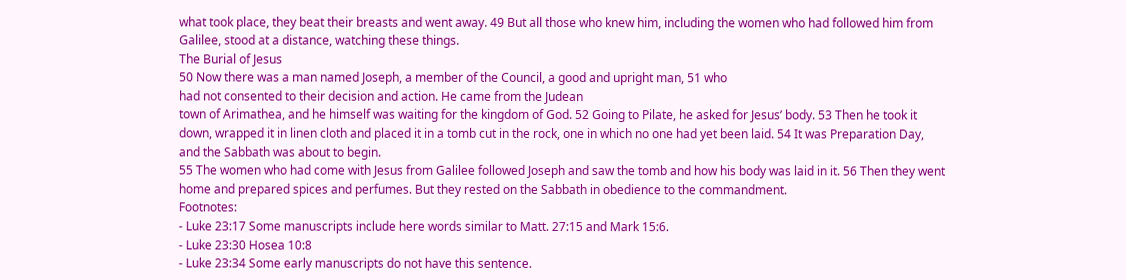what took place, they beat their breasts and went away. 49 But all those who knew him, including the women who had followed him from Galilee, stood at a distance, watching these things.
The Burial of Jesus
50 Now there was a man named Joseph, a member of the Council, a good and upright man, 51 who
had not consented to their decision and action. He came from the Judean
town of Arimathea, and he himself was waiting for the kingdom of God. 52 Going to Pilate, he asked for Jesus’ body. 53 Then he took it down, wrapped it in linen cloth and placed it in a tomb cut in the rock, one in which no one had yet been laid. 54 It was Preparation Day, and the Sabbath was about to begin.
55 The women who had come with Jesus from Galilee followed Joseph and saw the tomb and how his body was laid in it. 56 Then they went home and prepared spices and perfumes. But they rested on the Sabbath in obedience to the commandment.
Footnotes:
- Luke 23:17 Some manuscripts include here words similar to Matt. 27:15 and Mark 15:6.
- Luke 23:30 Hosea 10:8
- Luke 23:34 Some early manuscripts do not have this sentence.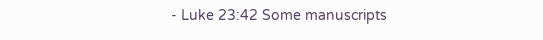- Luke 23:42 Some manuscripts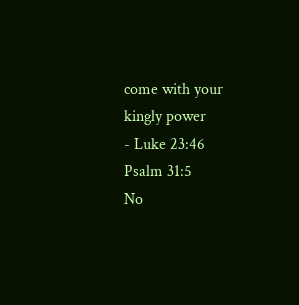come with your kingly power
- Luke 23:46 Psalm 31:5
No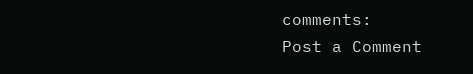comments:
Post a Comment